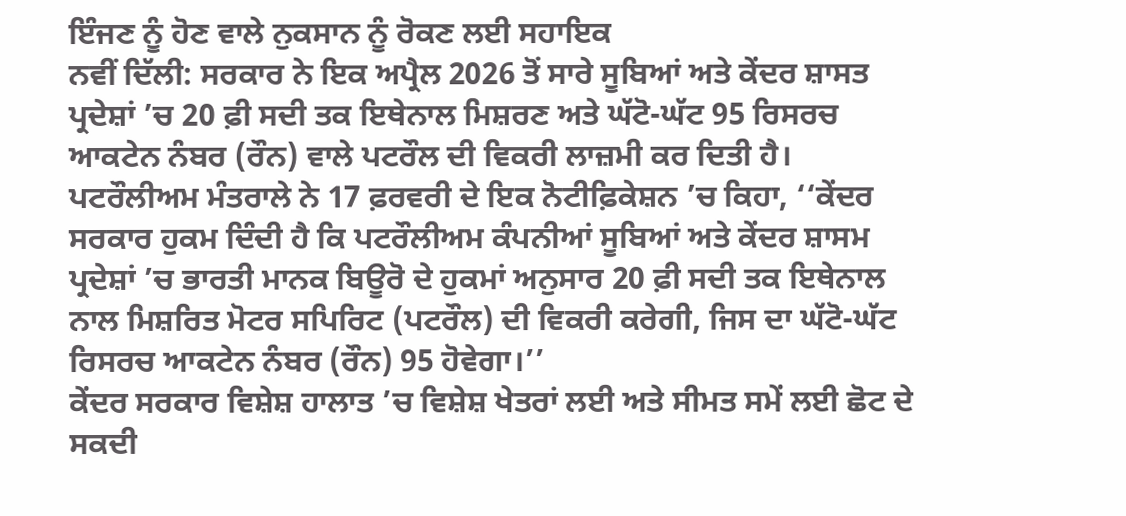ਇੰਜਣ ਨੂੰ ਹੋਣ ਵਾਲੇ ਨੁਕਸਾਨ ਨੂੰ ਰੋਕਣ ਲਈ ਸਹਾਇਕ
ਨਵੀਂ ਦਿੱਲੀ: ਸਰਕਾਰ ਨੇ ਇਕ ਅਪ੍ਰੈਲ 2026 ਤੋਂ ਸਾਰੇ ਸੂਬਿਆਂ ਅਤੇ ਕੇਂਦਰ ਸ਼ਾਸਤ ਪ੍ਰਦੇਸ਼ਾਂ ’ਚ 20 ਫ਼ੀ ਸਦੀ ਤਕ ਇਥੇਨਾਲ ਮਿਸ਼ਰਣ ਅਤੇ ਘੱਟੋ-ਘੱਟ 95 ਰਿਸਰਚ ਆਕਟੇਨ ਨੰਬਰ (ਰੌਨ) ਵਾਲੇ ਪਟਰੌਲ ਦੀ ਵਿਕਰੀ ਲਾਜ਼ਮੀ ਕਰ ਦਿਤੀ ਹੈ।
ਪਟਰੌਲੀਅਮ ਮੰਤਰਾਲੇ ਨੇ 17 ਫ਼ਰਵਰੀ ਦੇ ਇਕ ਨੋਟੀਫ਼ਿਕੇਸ਼ਨ ’ਚ ਕਿਹਾ, ‘‘ਕੇਂਦਰ ਸਰਕਾਰ ਹੁਕਮ ਦਿੰਦੀ ਹੈ ਕਿ ਪਟਰੌਲੀਅਮ ਕੰਪਨੀਆਂ ਸੂਬਿਆਂ ਅਤੇ ਕੇਂਦਰ ਸ਼ਾਸਮ ਪ੍ਰਦੇਸ਼ਾਂ ’ਚ ਭਾਰਤੀ ਮਾਨਕ ਬਿਊਰੋ ਦੇ ਹੁਕਮਾਂ ਅਨੁਸਾਰ 20 ਫ਼ੀ ਸਦੀ ਤਕ ਇਥੇਨਾਲ ਨਾਲ ਮਿਸ਼ਰਿਤ ਮੋਟਰ ਸਪਿਰਿਟ (ਪਟਰੌਲ) ਦੀ ਵਿਕਰੀ ਕਰੇਗੀ, ਜਿਸ ਦਾ ਘੱਟੋ-ਘੱਟ ਰਿਸਰਚ ਆਕਟੇਨ ਨੰਬਰ (ਰੌਨ) 95 ਹੋਵੇਗਾ।’’
ਕੇਂਦਰ ਸਰਕਾਰ ਵਿਸ਼ੇਸ਼ ਹਾਲਾਤ ’ਚ ਵਿਸ਼ੇਸ਼ ਖੇਤਰਾਂ ਲਈ ਅਤੇ ਸੀਮਤ ਸਮੇਂ ਲਈ ਛੋਟ ਦੇ ਸਕਦੀ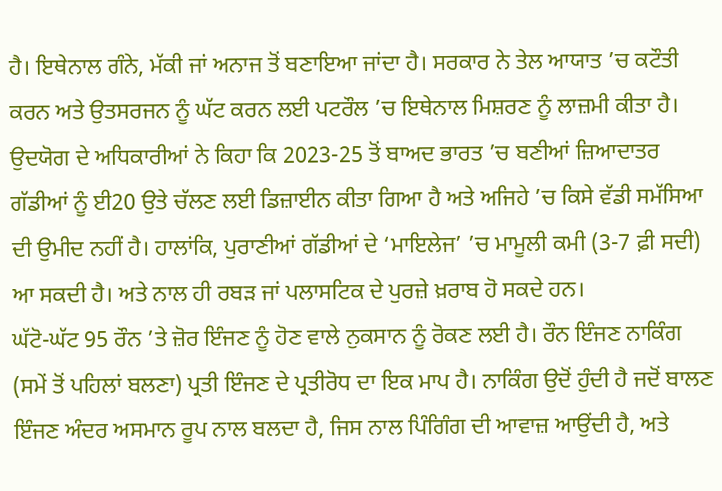ਹੈ। ਇਥੇਨਾਲ ਗੰਨੇ, ਮੱਕੀ ਜਾਂ ਅਨਾਜ ਤੋਂ ਬਣਾਇਆ ਜਾਂਦਾ ਹੈ। ਸਰਕਾਰ ਨੇ ਤੇਲ ਆਯਾਤ ’ਚ ਕਟੌਤੀ ਕਰਨ ਅਤੇ ਉਤਸਰਜਨ ਨੂੰ ਘੱਟ ਕਰਨ ਲਈ ਪਟਰੌਲ ’ਚ ਇਥੇਨਾਲ ਮਿਸ਼ਰਣ ਨੂੰ ਲਾਜ਼ਮੀ ਕੀਤਾ ਹੈ।
ਉਦਯੋਗ ਦੇ ਅਧਿਕਾਰੀਆਂ ਨੇ ਕਿਹਾ ਕਿ 2023-25 ਤੋਂ ਬਾਅਦ ਭਾਰਤ ’ਚ ਬਣੀਆਂ ਜ਼ਿਆਦਾਤਰ ਗੱਡੀਆਂ ਨੂੰ ਈ20 ਉਤੇ ਚੱਲਣ ਲਈ ਡਿਜ਼ਾਈਨ ਕੀਤਾ ਗਿਆ ਹੈ ਅਤੇ ਅਜਿਹੇ ’ਚ ਕਿਸੇ ਵੱਡੀ ਸਮੱਸਿਆ ਦੀ ਉਮੀਦ ਨਹੀਂ ਹੈ। ਹਾਲਾਂਕਿ, ਪੁਰਾਣੀਆਂ ਗੱਡੀਆਂ ਦੇ ‘ਮਾਇਲੇਜ’ ’ਚ ਮਾਮੂਲੀ ਕਮੀ (3-7 ਫ਼ੀ ਸਦੀ) ਆ ਸਕਦੀ ਹੈ। ਅਤੇ ਨਾਲ ਹੀ ਰਬੜ ਜਾਂ ਪਲਾਸਟਿਕ ਦੇ ਪੁਰਜ਼ੇ ਖ਼ਰਾਬ ਹੋ ਸਕਦੇ ਹਨ।
ਘੱਟੋ-ਘੱਟ 95 ਰੌਨ ’ਤੇ ਜ਼ੋਰ ਇੰਜਣ ਨੂੰ ਹੋਣ ਵਾਲੇ ਨੁਕਸਾਨ ਨੂੰ ਰੋਕਣ ਲਈ ਹੈ। ਰੌਨ ਇੰਜਣ ਨਾਕਿੰਗ (ਸਮੇਂ ਤੋਂ ਪਹਿਲਾਂ ਬਲਣਾ) ਪ੍ਰਤੀ ਇੰਜਣ ਦੇ ਪ੍ਰਤੀਰੋਧ ਦਾ ਇਕ ਮਾਪ ਹੈ। ਨਾਕਿੰਗ ਉਦੋਂ ਹੁੰਦੀ ਹੈ ਜਦੋਂ ਬਾਲਣ ਇੰਜਣ ਅੰਦਰ ਅਸਮਾਨ ਰੂਪ ਨਾਲ ਬਲਦਾ ਹੈ, ਜਿਸ ਨਾਲ ਪਿੰਗਿੰਗ ਦੀ ਆਵਾਜ਼ ਆਉਂਦੀ ਹੈ, ਅਤੇ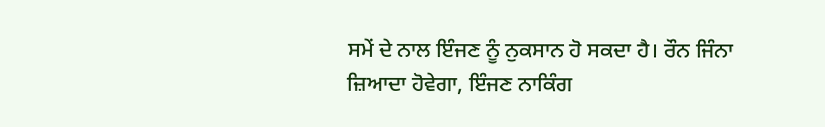ਸਮੇਂ ਦੇ ਨਾਲ ਇੰਜਣ ਨੂੰ ਨੁਕਸਾਨ ਹੋ ਸਕਦਾ ਹੈ। ਰੌਨ ਜਿੰਨਾ ਜ਼ਿਆਦਾ ਹੋਵੇਗਾ, ਇੰਜਣ ਨਾਕਿੰਗ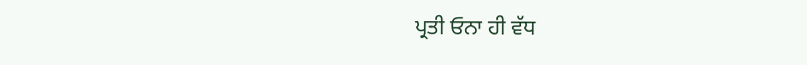ਪ੍ਰਤੀ ਓਨਾ ਹੀ ਵੱਧ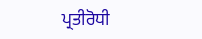ਪ੍ਰਤੀਰੋਧੀ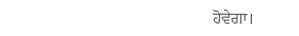ਹੋਵੇਗਾ।